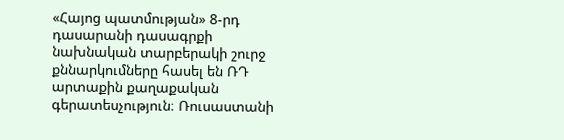«Հայոց պատմության» 8-րդ դասարանի դասագրքի նախնական տարբերակի շուրջ քննարկումները հասել են ՌԴ արտաքին քաղաքական գերատեսչություն։ Ռուսաստանի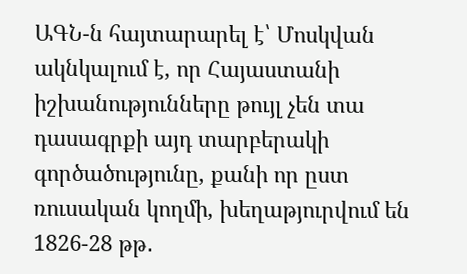ԱԳՆ-ն հայտարարել է՝ Մոսկվան ակնկալում է, որ Հայաստանի իշխանությունները թույլ չեն տա դասագրքի այդ տարբերակի գործածությունը, քանի որ ըստ ռուսական կողմի, խեղաթյուրվում են 1826-28 թթ․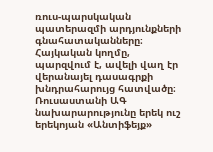ռուս-պարսկական պատերազմի արդյունքների գնահատականները։ Հայկական կողմը, պարզվում է, ավելի վաղ էր վերանայել դասագրքի խնդրահարույց հատվածը։
Ռուսաստանի ԱԳ նախարարությունը երեկ ուշ երեկոյան «Անտիֆեյք»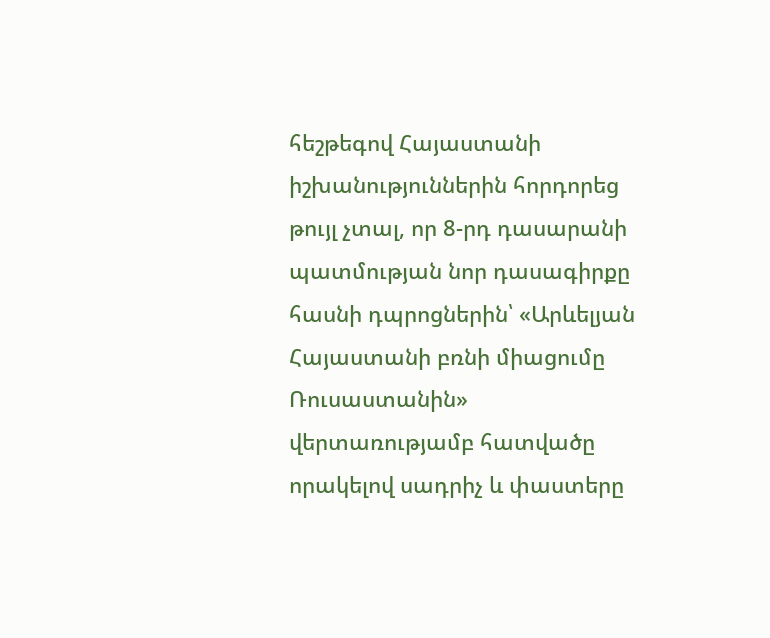հեշթեգով Հայաստանի իշխանություններին հորդորեց թույլ չտալ, որ 8-րդ դասարանի պատմության նոր դասագիրքը հասնի դպրոցներին՝ «Արևելյան Հայաստանի բռնի միացումը Ռուսաստանին» վերտառությամբ հատվածը որակելով սադրիչ և փաստերը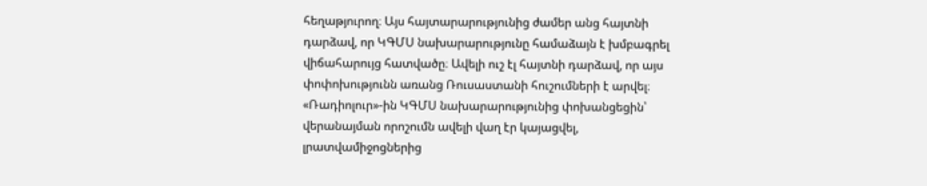հեղաթյուրող։ Այս հայտարարությունից ժամեր անց հայտնի դարձավ, որ ԿԳՄՍ նախարարությունը համաձայն է խմբագրել վիճահարույց հատվածը։ Ավելի ուշ էլ հայտնի դարձավ, որ այս փոփոխությունն առանց Ռուսաստանի հուշումների է արվել։ «Ռադիոլուր»-ին ԿԳՄՍ նախարարությունից փոխանցեցին՝ վերանայման որոշումն ավելի վաղ էր կայացվել, լրատվամիջոցներից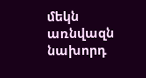մեկն առնվազն նախորդ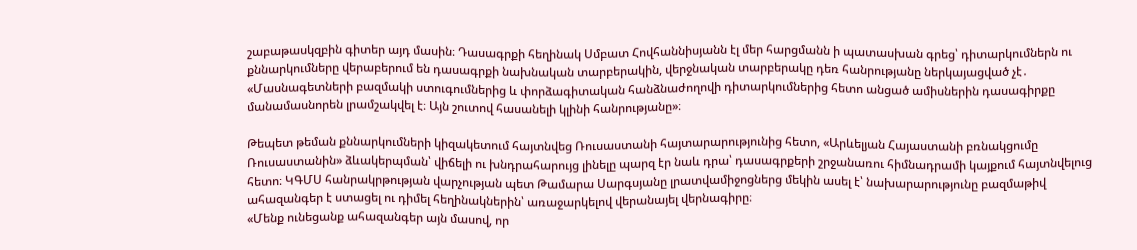շաբաթասկզբին գիտեր այդ մասին։ Դասագրքի հեղինակ Սմբատ Հովհաննիսյանն էլ մեր հարցմանն ի պատասխան գրեց՝ դիտարկումներն ու քննարկումները վերաբերում են դասագրքի նախնական տարբերակին, վերջնական տարբերակը դեռ հանրությանը ներկայացված չէ․
«Մասնագետների բազմակի ստուգումներից և փորձագիտական հանձնաժողովի դիտարկումներից հետո անցած ամիսներին դասագիրքը մանամասնորեն լրամշակվել է։ Այն շուտով հասանելի կլինի հանրությանը»։

Թեպետ թեման քննարկումների կիզակետում հայտնվեց Ռուսաստանի հայտարարությունից հետո, «Արևելյան Հայաստանի բռնակցումը Ռուսաստանին» ձևակերպման՝ վիճելի ու խնդրահարույց լինելը պարզ էր նաև դրա՝ դասագրքերի շրջանառու հիմնադրամի կայքում հայտնվելուց հետո։ ԿԳՄՍ հանրակրթության վարչության պետ Թամարա Սարգսյանը լրատվամիջոցներց մեկին ասել է՝ նախարարությունը բազմաթիվ ահազանգեր է ստացել ու դիմել հեղինակներին՝ առաջարկելով վերանայել վերնագիրը։
«Մենք ունեցանք ահազանգեր այն մասով, որ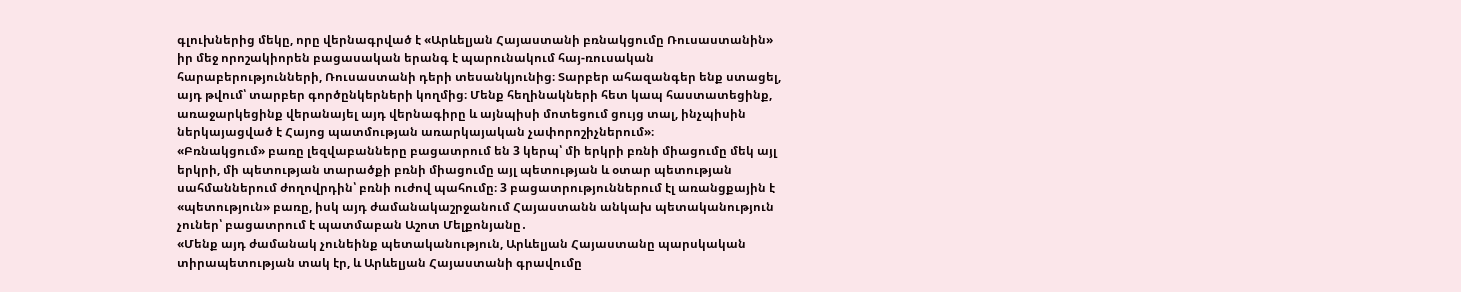գլուխներից մեկը, որը վերնագրված է «Արևելյան Հայաստանի բռնակցումը Ռուսաստանին» իր մեջ որոշակիորեն բացասական երանգ է պարունակում հայ-ռուսական հարաբերությունների, Ռուսաստանի դերի տեսանկյունից։ Տարբեր ահազանգեր ենք ստացել, այդ թվում՝ տարբեր գործընկերների կողմից։ Մենք հեղինակների հետ կապ հաստատեցինք, առաջարկեցինք վերանայել այդ վերնագիրը և այնպիսի մոտեցում ցույց տալ, ինչպիսին ներկայացված է Հայոց պատմության առարկայական չափորոշիչներում»։
«Բռնակցում» բառը լեզվաբանները բացատրում են 3 կերպ՝ մի երկրի բռնի միացումը մեկ այլ երկրի, մի պետության տարածքի բռնի միացումը այլ պետության և օտար պետության սահմաններում ժողովրդին՝ բռնի ուժով պահումը։ 3 բացատրություններում էլ առանցքային է «պետություն» բառը, իսկ այդ ժամանակաշրջանում Հայաստանն անկախ պետականություն չուներ՝ բացատրում է պատմաբան Աշոտ Մելքոնյանը․
«Մենք այդ ժամանակ չունեինք պետականություն, Արևելյան Հայաստանը պարսկական տիրապետության տակ էր, և Արևելյան Հայաստանի գրավումը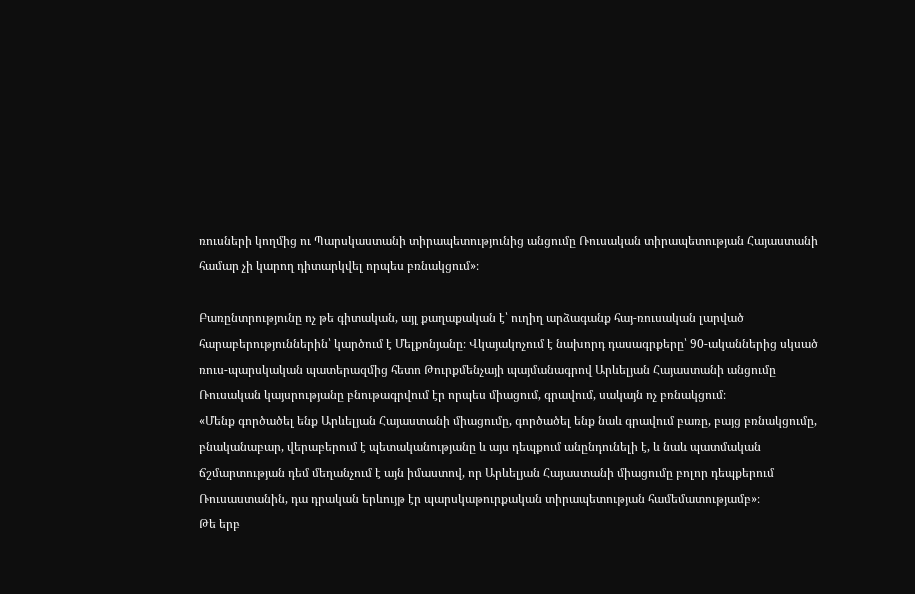ռուսների կողմից ու Պարսկաստանի տիրապետությունից անցումը Ռուսական տիրապետության Հայաստանի համար չի կարող դիտարկվել որպես բռնակցում»։

Բառընտրությունը ոչ թե գիտական, այլ քաղաքական է՝ ուղիղ արձագանք հայ-ռուսական լարված հարաբերություններին՝ կարծում է Մելքոնյանը։ Վկայակոչում է նախորդ դասագրքերը՝ 90-ականներից սկսած ռուս-պարսկական պատերազմից հետո Թուրքմենչայի պայմանագրով Արևելյան Հայաստանի անցումը Ռուսական կայսրությանը բնութագրվում էր որպես միացում, գրավում, սակայն ոչ բռնակցում։
«Մենք գործածել ենք Արևելյան Հայաստանի միացումը, գործածել ենք նաև գրավում բառը, բայց բռնակցումը, բնականաբար, վերաբերում է պետականությանը և այս դեպքում անընդունելի է, և նաև պատմական ճշմարտության դեմ մեղանչում է այն իմաստով, որ Արևելյան Հայաստանի միացումը բոլոր դեպքերում Ռուսաստանին, դա դրական երևույթ էր պարսկաթուրքական տիրապետության համեմատությամբ»։
Թե երբ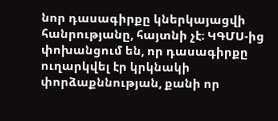նոր դասագիրքը կներկայացվի հանրությանը, հայտնի չէ։ ԿԳՄՍ-ից փոխանցում են, որ դասագիրքը ուղարկվել էր կրկնակի փորձաքննության, քանի որ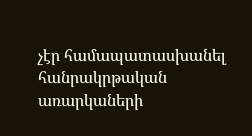չէր համապատասխանել հանրակրթական առարկաների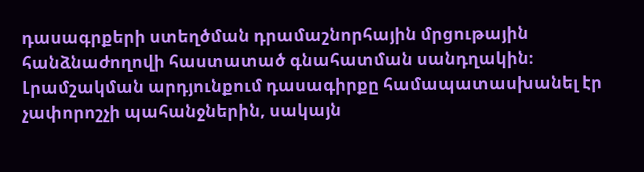դասագրքերի ստեղծման դրամաշնորհային մրցութային հանձնաժողովի հաստատած գնահատման սանդղակին։ Լրամշակման արդյունքում դասագիրքը համապատասխանել էր չափորոշչի պահանջներին, սակայն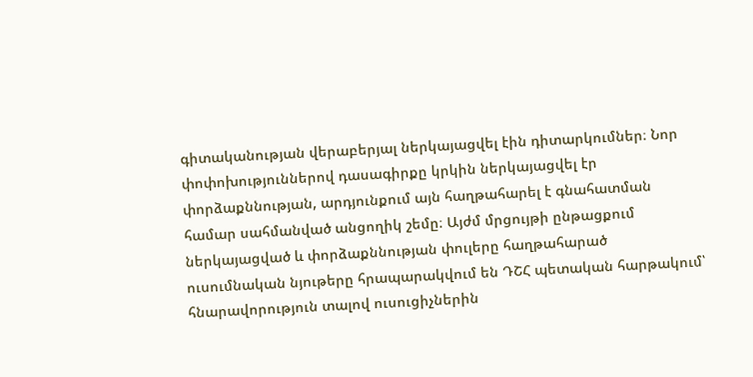գիտականության վերաբերյալ ներկայացվել էին դիտարկումներ։ Նոր փոփոխություններով դասագիրքը կրկին ներկայացվել էր փորձաքննության, արդյունքում այն հաղթահարել է գնահատման համար սահմանված անցողիկ շեմը։ Այժմ մրցույթի ընթացքում ներկայացված և փորձաքննության փուլերը հաղթահարած ուսումնական նյութերը հրապարակվում են ԴՇՀ պետական հարթակում՝ հնարավորություն տալով ուսուցիչներին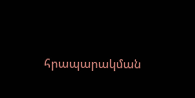հրապարակման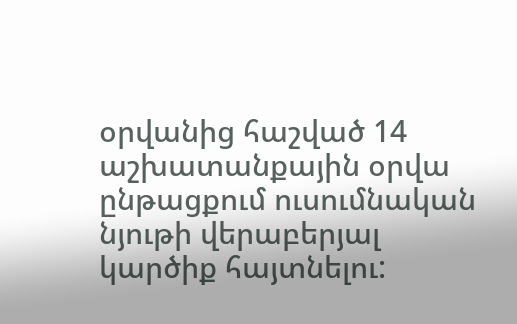օրվանից հաշված 14 աշխատանքային օրվա ընթացքում ուսումնական նյութի վերաբերյալ կարծիք հայտնելու: